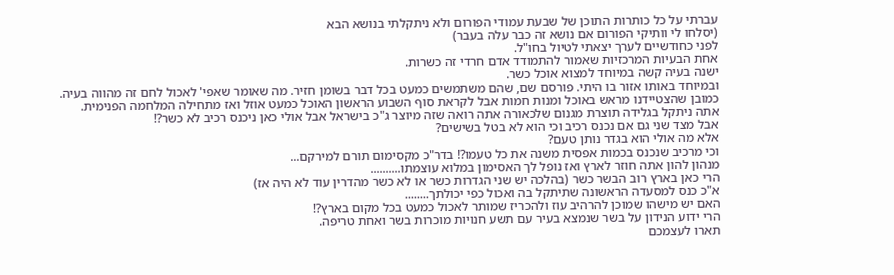עברתי על כל כותרות התוכן של שבעת עמודי הפורום ולא ניתקלתי בנושא הבא
(יסלחו לי וותיקי הפורום אם נושא זה כבר עלה בעבר)
לפני כחודשיים לערך יצאתי לטיול בחו"ל.
אחת הבעיות המרכזיות שאמור להתמודד אדם חרדי זה כשרות.
ישנה בעיה קשה במיוחד למצוא אוכל כשר.
ובמיוחד באותו אזור בו היתי. פורסם שם, שהם משתמשים כמעט בכל דבר בשומן חזיר. מה שאומר שאפי' לאכול לחם זה מהווה בעיה.
כמובן שהצטיידנו מראש באוכל ומנות חמות אבל לקראת סוף השבוע הראשון האוכל כמעט אוזל ואז מתחילה המלחמה הפנימית.
אתה ניתקל בגלידה תוצרת מגנום שלכאורה אתה רואה שזה מיוצר ג"כ בישראל אבל אולי כאן ניכנס רכיב לא כשר?!
אבל מצד שני גם אם נכנס רכיב וכי הוא לא בטל בשישים?
אלא מה אולי הוא בגדר נותן טעם?
וכי מרכיב שנכנס בכמות אפסית משנה את כל טעמו?! בדר"כ מקסימום תורם למירקם...
מנהון להון אתה חוזר לארץ ואז נופל לך האסימון במלוא עוצמתו..........
הרי כאן בארץ רוב הבשר כשר (בהלכה יש שני הגדרות כשר או לא כשר מהדרין עוד לא היה אז)
א"כ כנס למסעדה הראשונה שתיתקל בה ואכול כפי יכולתך........
האם יש מישהו שמוכן להרהיב עוז ולהכריז שמותר לאכול כמעט בכל מקום בארץ?!
הרי ידוע הנידון על בשר שנמצא בעיר עם תשע חנויות מוכרות בשר ואחת טריפה.
תארו לעצמכם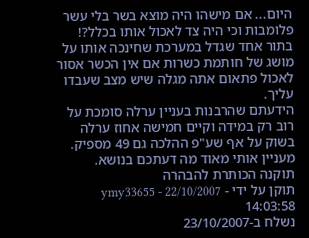היום... אם מישהו היה מוצא בשר בלי עשר פלומבות וכי היה צד לאכול אותו בכלל?!
בתור אחד שגדל במערכת שחינכה אותו על מושג של חותמת כשרות אם אין הכשר אסור לאכול פתאום אתה מגלה שיש מצב שעבדו עליך.
הידעתם שהרבנות בעניין ערלה סומכת על רוב רק במידה וקיים חמישה אחוז ערלה בשוק על אף שע"פ ההלכה גם 49 מספיק.
מעניין אותי מאוד מה דעתכם בנושא.
תוקנה הכותרת להבהרה
תוקן על ידי - ymy33655 - 22/10/2007 14:03:58
נשלח ב-23/10/2007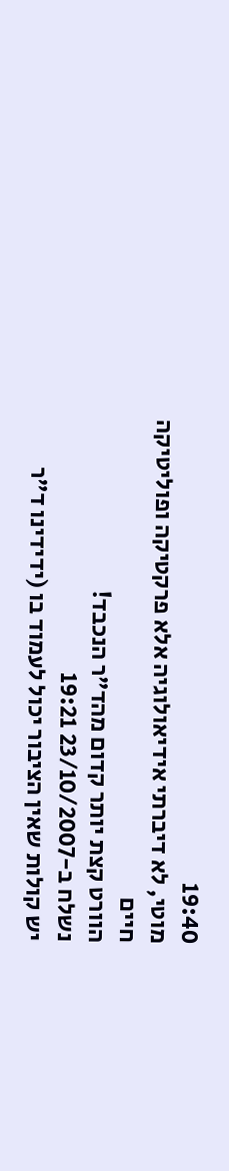19:40
מוטי, לא דיברתי אידיאולוגיה אלא פרקטיקה ופוליטיקה
חיים
הוורט קצת יותר קדום מהד"ר הנכבד!
נשלח ב-23/10/2007 19:21
יש קולות שאין הציבור יכול לעמוד בו (ידידינו ד"ר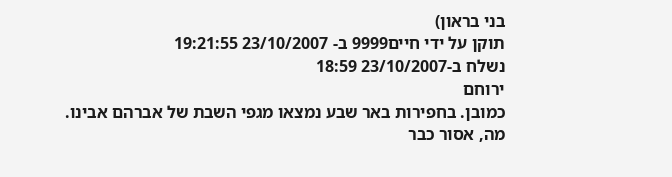בני בראון)
תוקן על ידי חיים9999 ב- 23/10/2007 19:21:55
נשלח ב-23/10/2007 18:59
ירוחם
כמובן. בחפירות באר שבע נמצאו מגפי השבת של אברהם אבינו.
מה, אסור כבר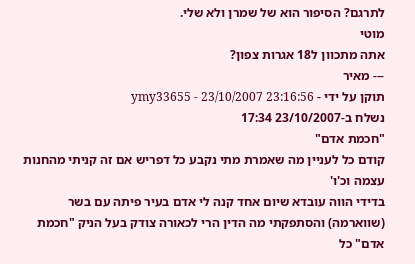לתרגם? הסיפור הוא של שמרן ולא שלי.
מוטי
אתה מתכוון ל18 אגרות צפון?
--- מאיר
תוקן על ידי - ymy33655 - 23/10/2007 23:16:56
נשלח ב-23/10/2007 17:34
"חכמת אדם"
קודם כל לעניין מה שאמרת מתי נקבע כל דפריש אם זה קניתי מהחנות עצמה וכ'ו'
בדידי הווה עובדא שיום אחד קנה לי אדם בעיר פיתה עם בשר (שווארמה) והסתפקתי מה הדין הרי לכאורה צודק בעל הניק "חכמת אדם" כל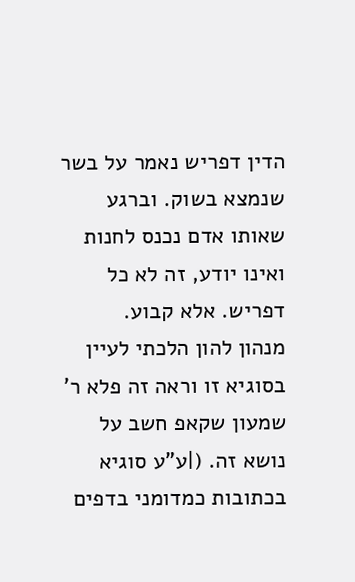הדין דפריש נאמר על בשר שנמצא בשוק. וברגע שאותו אדם נכנס לחנות ואינו יודע, זה לא כל דפריש. אלא קבוע.
מנהון להון הלכתי לעיין בסוגיא זו וראה זה פלא ר' שמעון שקאפ חשב על נושא זה. (|ע"ע סוגיא בכתובות כמדומני בדפים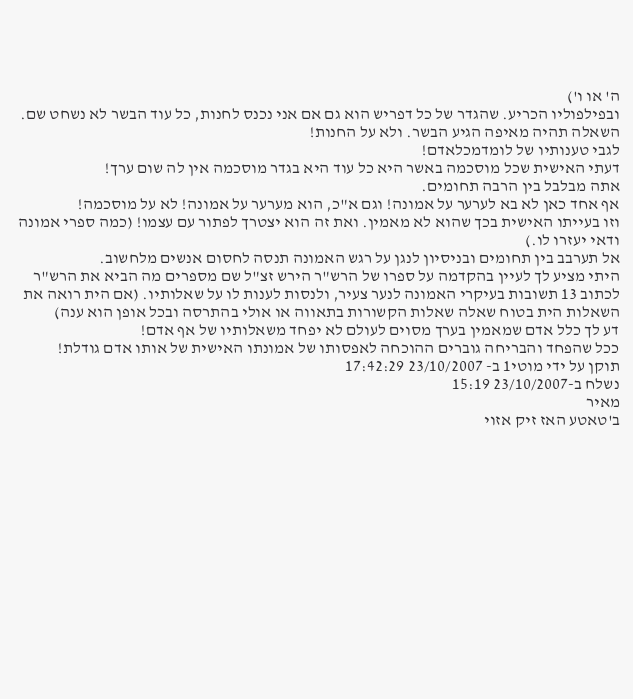ה' או ו')
ובפילפוליו הכריע. שהגדר של כל דפריש הוא גם אם אני נכנס לחנות, כל עוד הבשר לא נשחט שם. השאלה תהיה מאיפה הגיע הבשר. ולא על החנות!
לגבי טענותיו של לומדמכלאדם!
דעתי האישית שכל מוסכמה באשר היא כל עוד היא בגדר מוסכמה אין לה שום ערך!
אתה מבלבל בין הרבה תחומים.
אף אחד כאן לא בא לערער על אמונה! וגם א"כ, הוא מערער על אמונה! לא על מוסכמה!
וזו בעייתו האישית בכך שהוא לא מאמין. ואת זה הוא יצטרך לפתור עם עצמו! (כמה ספרי אמונה ודאי יעזרו לו.)
אל תערבב בין תחומים ובניסיון לנגן על רגש האמונה תנסה לחסום אנשים מלחשוב.
היתי מציע לך לעיין בהקדמה על ספרו של הרש"ר הירש זצ"ל שם מספרים מה הביא את הרש"ר לכתוב 13 תשובות בעיקרי האמונה לנער צעיר, ולנסות לענות לו על שאלותיו. (אם הית רואה את השאלות הית בטוח שאלה שאלות הקשורות בתאווה או אולי בהתרסה ובכל אופן הוא ענה)
דע לך כלל אדם שמאמין בערך מסוים לעולם לא יפחד משאלותיו של אף אדם!
ככל שהפחד והבריחה גוברים ההוכחה לאפסותו של אמונתו האישית של אותו אדם גודלת!
תוקן על ידי מוטי1 ב- 23/10/2007 17:42:29
נשלח ב-23/10/2007 15:19
מאיר
ב'טאטע האז זיק אזוי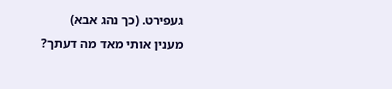געפירט. (כך נהג אבא)
מענין אותי מאד מה דעתך?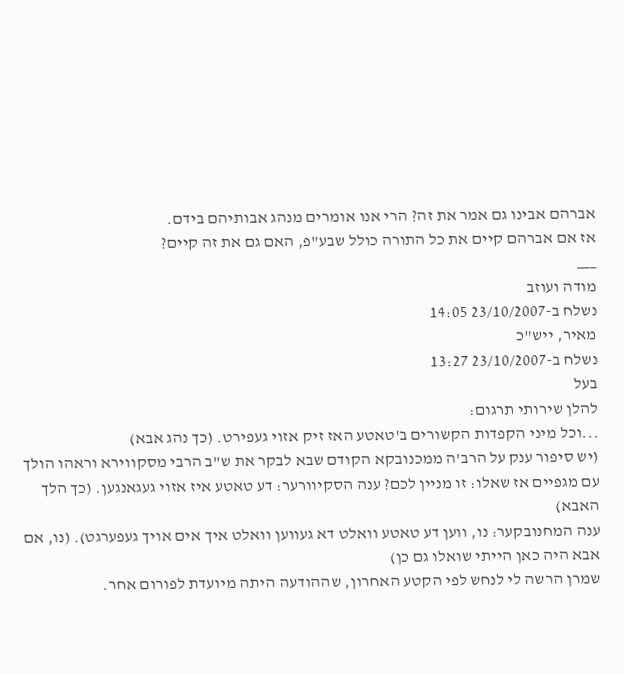אברהם אבינו גם אמר את זה? הרי אנו אומרים מנהג אבותיהם בידם.
אז אם אברהם קיים את כל התורה כולל שבע"פ, האם גם את זה קיים?
___
מודה ועוזב
נשלח ב-23/10/2007 14:05
מאיר, ייש"כ
נשלח ב-23/10/2007 13:27
בעל
להלן שירותי תרגום:
...וכל מיני הקפדות הקשורים ב'טאטע האז זיק אזוי געפירט. (כך נהג אבא)
(יש סיפור ענק על הרב'ה ממכנובקא הקודם שבא לבקר את ש"ב הרבי מסקווירא וראהו הולך עם מגפיים אז שאלו: זו מניין לכם? ענה הסקיוורער: דע טאטע איז אזוי געגאנגען. (כך הלך האבא)
ענה המחנובקער: נו, ווען דע טאטע וואלט דא געווען וואלט איך אים אויך געפערגט). (נו, אם אבא היה כאן הייתי שואלו גם כן)
שמרן הרשה לי לנחש לפי הקטע האחרון, שההודעה היתה מיועדת לפורום אחר.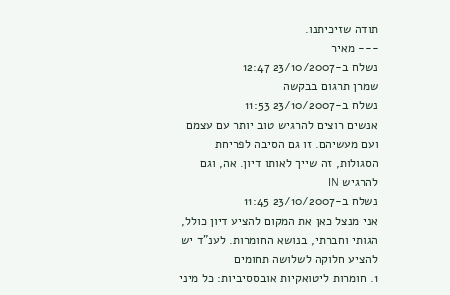תודה שזיכיתנו.
--- מאיר
נשלח ב-23/10/2007 12:47
שמרן תרגום בבקשה
נשלח ב-23/10/2007 11:53
אנשים רוצים להרגיש טוב יותר עם עצמם ועם מעשיהם. זו גם הסיבה לפריחת הסגולות, זה שייך לאותו דיון. אה, וגם להרגיש IN
נשלח ב-23/10/2007 11:45
אני מנצל כאן את המקום להציע דיון כולל, הגותי וחברתי, בנושא החומרות. לענ"ד יש להציע חלוקה לשלושה תחומים
1. חומרות ליטואקיות אובססיביות: כל מיני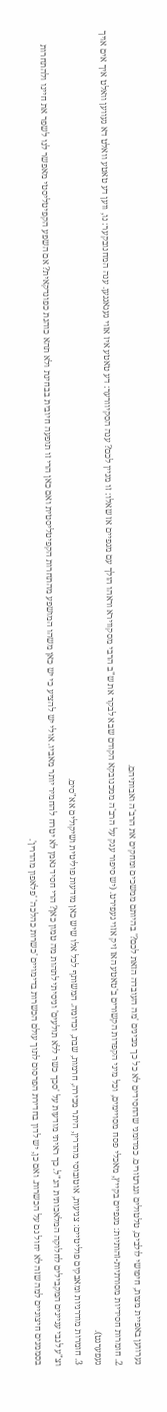נערווען באפיית מצות, חיפושי לולבים, טלטולים וגנרטורים. כמדומני שהחסידים לא כל כך מבינים 'מה העובדה הזאת לכם?' בהיותם ממשכים ומחקים את הרב'ה ואבותיהם.
2. חומרות חסידיות מסורתיות-זהותיות: מגפיים בקייץ, מאכלי פסח מסויימים, וכל מיני הקפדות הקשורים ב'טאטע האז זיק אזוי געפירט. (יש סיפור ענק על הרב'ה ממכנובקא הקודם שבא לבקר את ש"ב הרבי מסקווירא וראהו הולך עם מגפיים אז שאלו: זו מניין לכם? ענה הסקיוורער: דע טאטע איז אזוי געגאנגען. ענה המחנובקער: נו, ווען דע טאטע וואלט דא געווען וואלט איך אים אויך געפערגט).
3. חומרות מודרניות ומאבקים פוליטיים: צניעות, אוטובוסי מהדרין, היתר מכירה, חרמות, שבת, וכדומה. המשותף לכל אלו שיש כאן מודעות פוליטית ושיקולים אא"סים.
וצ"ע לגבי עניינים המקבילים לחלוקה המלאכותית הנ"ל. כך ראיתי מודעות על 'סכך כשר ללא תולעים' וניסיתי לתהות מה טמון כאן? הרי חסיד נאמן לא יטרח להחמיר יותר מאביו. אולי יש להציע כי יש כאן משהו המושפע מהתחרות הקפיטליסטית ואם כאן הרי זו תופעה חיובית בבחינת ולא תהא כוהנת כפונדקאית? אם השפע הקפיטליסטי מאפשר לנו לשפר את חיינו ולהתחרות בסממנים חיצוניים למה שזה לא יחול גם על הכשרות. ואם כן, יש לדון בחדירת הפרסום לתוך עולם הכשרות בדימויים 'כשרות כהלכה' 'פלאפון מהדרין'.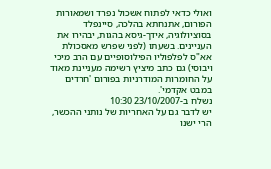ואולי כדאי לפתוח אשכול נפרד ושמאורות הפורום, אתנחתא בהלכה, סיינפלד בסוציולוגיה, אידך-גיסא בהגות, יבהירו את העניינים. בשעתו (לפני שפרש מאסכולת אא"ס לפלפוליו הפילוסופיים עם הרב מיכי ויבוסי) גם כתב מיציץ רשימה מעניינת מאוד על החומרות המודרניות בפורום 'חרדים במבט אקדמי'.
נשלח ב-23/10/2007 10:30
יש לדבר גם על האחריות של נותני ההכשר, הרי ישנו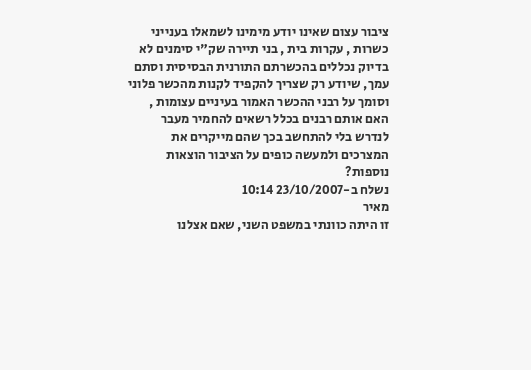ציבור עצום שאינו יודע מימינו לשמאלו בענייני כשרות , עקרות בית , בני תיירה שק"י סימנים לא בדיוק נכללים בהכשרתם התורנית הבסיסית וסתם עמך, שיודע רק שצריך להקפיד לקנות מהכשר פלוני וסומך על רבני ההכשר האמור בעיניים עצומות , האם אותם רבנים בכלל רשאים להחמיר מעבר לנדרש בלי להתחשב בכך שהם מייקרים את המצרכים ולמעשה כופים על הציבור הוצאות נוספות?
נשלח ב-23/10/2007 10:14
מאיר
זו היתה כוונתי במשפט השני, שאם אצלנו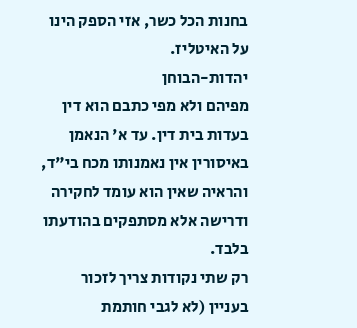בחנות הכל כשר, אזי הספק הינו על האיטליז.
יהדות-הבוחן
מפיהם ולא מפי כתבם הוא דין בעדות בית דין. עד א' הנאמן באיסורין אין נאמנותו מכח בי"ד, והראיה שאין הוא עומד לחקירה ודרישה אלא מסתפקים בהודעתו בלבד.
רק שתי נקודות צריך לזכור בעניין (לא לגבי חותמת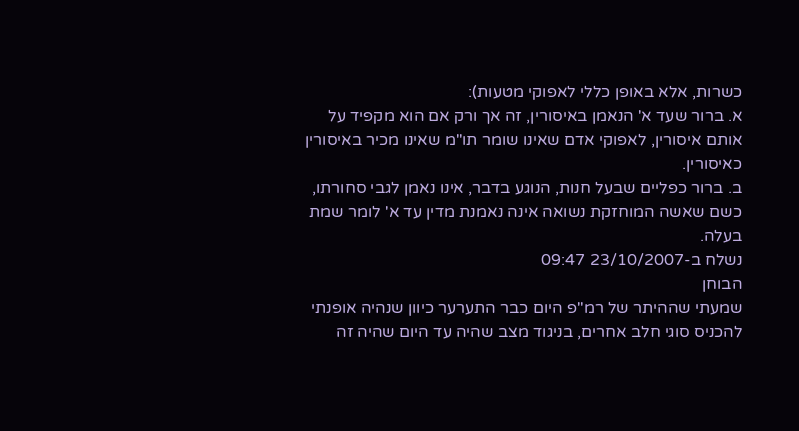כשרות, אלא באופן כללי לאפוקי מטעות):
א. ברור שעד א' הנאמן באיסורין, זה אך ורק אם הוא מקפיד על אותם איסורין, לאפוקי אדם שאינו שומר תו"מ שאינו מכיר באיסורין כאיסורין.
ב. ברור כפליים שבעל חנות, הנוגע בדבר, אינו נאמן לגבי סחורתו, כשם שאשה המוחזקת נשואה אינה נאמנת מדין עד א' לומר שמת בעלה.
נשלח ב-23/10/2007 09:47
הבוחן
שמעתי שההיתר של רמ"פ היום כבר התערער כיוון שנהיה אופנתי להכניס סוגי חלב אחרים, בניגוד מצב שהיה עד היום שהיה זה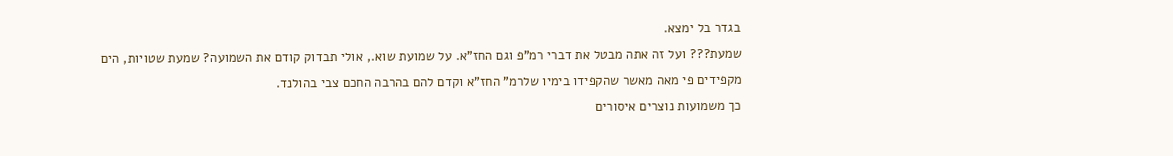בגדר בל ימצא.
שמעת??? ועל זה אתה מבטל את דברי רמ"פ וגם החז"א. על שמועת שוא., אולי תבדוק קודם את השמועה? שמעת שטויות, הים מקפידים פי מאה מאשר שהקפידו בימיו שלרמ" החז"א וקדם להם בהרבה החכם צבי בהולנד.
כך משמועות נוצרים איסורים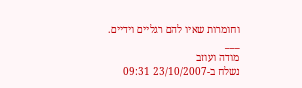וחומרות שאיו להם רגליים וידיים.
___
מודה ועוזב
נשלח ב-23/10/2007 09:31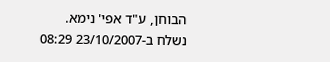הבוחן, ע"ד אפי' נימא.
נשלח ב-23/10/2007 08:29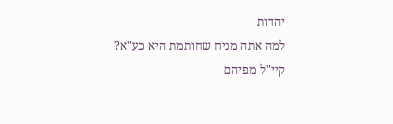יהדות
למה אתה מניח שחותמת היא כע"א?
קיי"ל מפיהם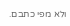ולא מפי כתבם.